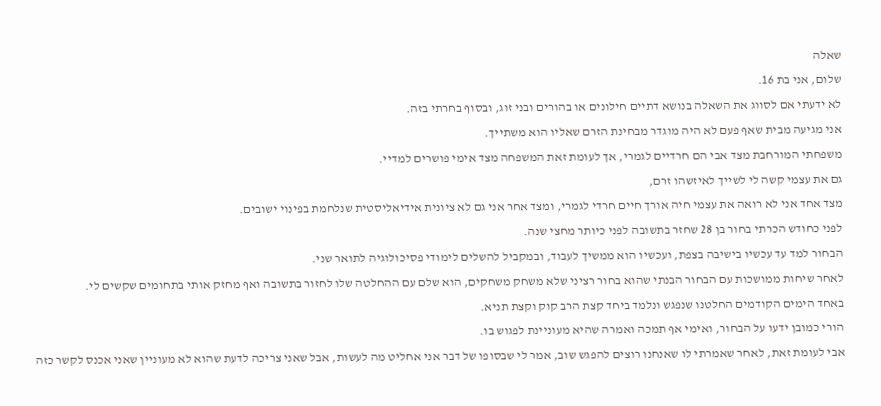שאלה
שלום, אני בת 16.
לא ידעתי אם לסווג את השאלה בנושא דתיים חילונים או בהורים ובני זוג, ובסוף בחרתי בזה.
אני מגיעה מבית שאף פעם לא היה מוגדר מבחינת הזרם שאליו הוא משתייך.
משפחתי המורחבת מצד אבי הם חרדיים לגמרי, אך לעומת זאת המשפחה מצד אימי פושרים למדיי.
גם את עצמי קשה לי לשייך לאיזשהו זרם,
מצד אחד אני לא רואה את עצמי חיה אורך חיים חרדי לגמרי, ומצד אחר אני גם לא ציונית אידיאליסטית שנלחמת בפינוי ישובים.
לפני כחודש הכרתי בחור בן 28 שחזר בתשובה לפני כיותר מחצי שנה.
הבחור למד עד עכשיו בישיבה בצפת, ועכשיו הוא ממשיך לעבוד, ובמקביל להשלים לימודי פסיכולוגיה לתואר שני.
לאחר שיחות ממושכות עם הבחור הבנתי שהוא בחור רציני שלא משחק משחקים, הוא שלם עם ההחלטה שלו לחזור בתשובה ואף מחזק אותי בתחומים שקשים לי.
באחד הימים הקודמים החלטנו שנפגש ונלמד ביחד קצת הרב קוק וקצת תניא.
הורי כמובן ידעו על הבחור, ואימי אף תמכה ואמרה שהיא מעוניינת לפגוש בו.
אבי לעומת זאת, לאחר שאמרתי לו שאנחנו רוצים להפגש שוב, אמר לי שבסופו של דבר אני אחליט מה לעשות, אבל שאני צריכה לדעת שהוא לא מעוניין שאני אכנס לקשר כזה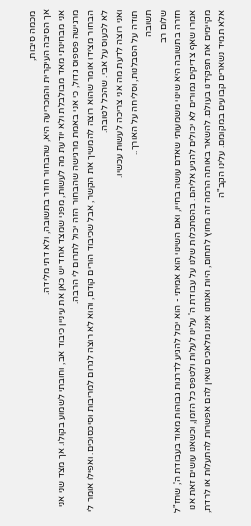מכמה סיבות,
אך הסיבה העיקרית והמכריעה היא, שהבחור חוזר בתשובה, ולא דתי מלידה.
אני מבחינתי מאד מבולבלת ולא יודעת מה לעשות, מפני שמצד אחד יש כאן את עיניין כיבוד אב, וחובתי לשמוע בקולו. אך מצד שני אני מרגישה פספוס גדול, כי אני באמת מרגישה שהבחור הזה יכול לתרום לי הרבה.
הבחור מצידו אומר שהוא רוצה להמשיך את הקשר, אבל שכיבוד הורים קודם, והוא לא רוצה לגרום למריבות וסיכסוכים. ואפילו אומר לי לא לכעוס על אבי. שהכל לטובה.
ואני רוצה לדעת מה אני צריכה לעשות עכשיו.
תודה על הסבלנות, וסליחה על האורך..
תשובה
שלום רב
חזרה בתשובה היא שינוי משמעותי שאדם עושה בחייו, ואם השינוי הוא אמיתי - הוא יכול להגיע לדרגות גבוהות מאוד בעבודת ה', שחז"ל אמרו שאף צדיקים גמורים לא יכולים להגיע אליהם. בהסתכלות שלנו על עבודת ה' עלינו לעלות ולטפס כל הזמן, וכשאנו עושים זאת אנו מקיימים את תפקידנו בעולם. להשאר באותה הרמה זה מחוץ לתחום, היות ואנחנו איננו מלאכים שאין להם אפשרות להתעלות או לרדת, אלא תמיד נשארים קבועים במקומם. עלינו הקב"ה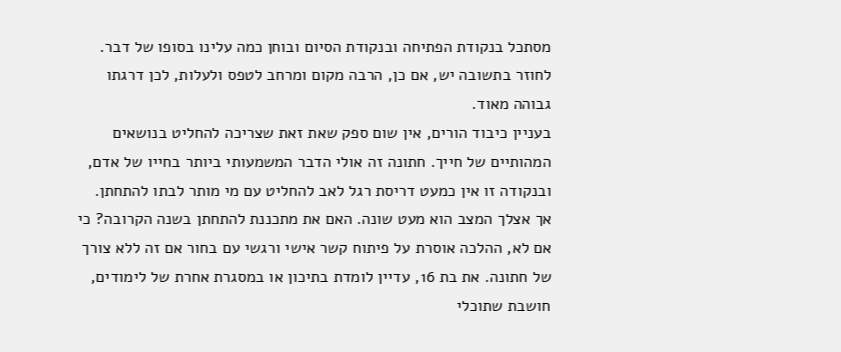מסתכל בנקודת הפתיחה ובנקודת הסיום ובוחן כמה עלינו בסופו של דבר. לחוזר בתשובה יש, אם כן, הרבה מקום ומרחב לטפס ולעלות, לכן דרגתו גבוהה מאוד.
בעניין כיבוד הורים, אין שום ספק שאת זאת שצריכה להחליט בנושאים המהותיים של חייך. חתונה זה אולי הדבר המשמעותי ביותר בחייו של אדם, ובנקודה זו אין כמעט דריסת רגל לאב להחליט עם מי מותר לבתו להתחתן.
אך אצלך המצב הוא מעט שונה. האם את מתכננת להתחתן בשנה הקרובה? כי אם לא, ההלכה אוסרת על פיתוח קשר אישי ורגשי עם בחור אם זה ללא צורך של חתונה. את בת 16, עדיין לומדת בתיכון או במסגרת אחרת של לימודים, חושבת שתוכלי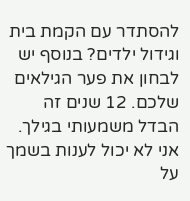להסתדר עם הקמת בית וגידול ילדים? בנוסף יש לבחון את פער הגילאים שלכם. 12 שנים זה הבדל משמעותי בגילך.
אני לא יכול לענות בשמך על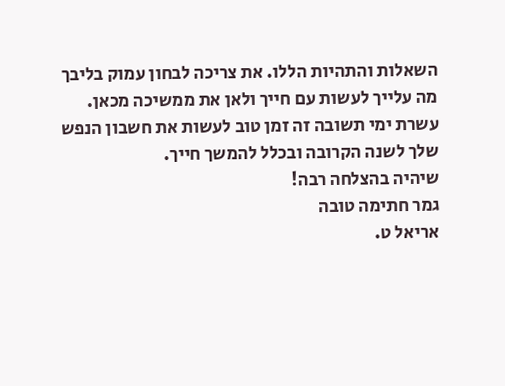השאלות והתהיות הללו. את צריכה לבחון עמוק בליבך מה עלייך לעשות עם חייך ולאן את ממשיכה מכאן.
עשרת ימי תשובה זה זמן טוב לעשות את חשבון הנפש שלך לשנה הקרובה ובכלל להמשך חייך.
שיהיה בהצלחה רבה!
גמר חתימה טובה
אריאל ט.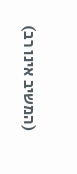(המשיב אינו רב)